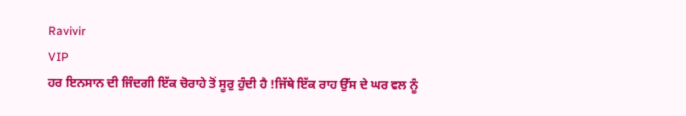Ravivir
VIP
ਹਰ ਇਨਸਾਨ ਦੀ ਜਿੰਦਗੀ ਇੱਕ ਚੋਰਾਹੇ ਤੋਂ ਸੂਰੁ ਹੁੰਦੀ ਹੈ !ਜਿੱਥੇ ਇੱਕ ਰਾਹ ਉੱਸ ਦੇ ਘਰ ਵਲ ਨੂੰ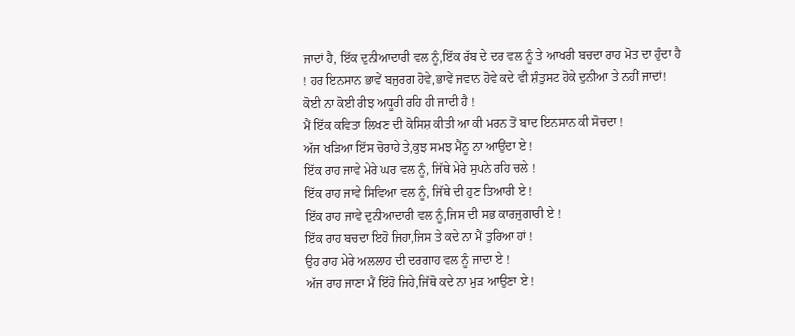ਜਾਦਾਂ ਹੈ, ਇੱਕ ਦੁਨੀਆਦਾਰੀ ਵਲ ਨੂੰ,ਇੱਕ ਰੱਬ ਦੇ ਦਰ ਵਲ ਨੂੰ ਤੇ ਆਖਰੀ ਬਚਦਾ ਰਾਹ ਮੋਤ ਦਾ ਹੁੰਦਾ ਹੈ ! ਹਰ ਇਨਸਾਨ ਭਾਵੇਂ ਬਜੁਰਗ ਹੋਵੇ,ਭਾਵੇਂ ਜਵਾਨ ਹੋਵੇ ਕਦੇ ਵੀ ਸ਼ੰਤੁਸਟ ਹੋਕੇ ਦੁਨੀਆ ਤੇ ਨਹੀਂ ਜਾਦਾਂ! ਕੋਈ ਨਾ ਕੋਈ ਰੀਝ ਅਧੂਰੀ ਰਹਿ ਹੀ ਜਾਦੀ ਹੈ !
ਮੈਂ ਇੱਕ ਕਵਿਤਾ ਲਿਖਣ ਦੀ ਕੋਸਿਸ਼ ਕੀਤੀ ਆ ਕੀ ਮਰਨ ਤੋਂ ਬਾਦ ਇਨਸਾਨ ਕੀ ਸੋਚਦਾ !
ਅੱਜ ਖੜਿਆ ਇੱਸ ਚੋਰਾਹੇ ਤੇ,ਕੁਝ ਸਮਝ ਮੈਂਨੂ ਨਾ ਆਉਂਦਾ ਏ !
ਇੱਕ ਰਾਹ ਜਾਵੇ ਮੇਰੇ ਘਰ ਵਲ ਨੂੰ, ਜਿੱਥੇ ਮੇਰੇ ਸੁਪਨੇ ਰਹਿ ਚਲੇ !
ਇੱਕ ਰਾਹ ਜਾਵੇ ਸਿਵਿਆ ਵਲ ਨੂੰ, ਜਿੱਥੇ ਦੀ ਹੁਣ ਤਿਆਰੀ ਏ !
ਇੱਕ ਰਾਹ ਜਾਵੇ ਦੁਨੀਆਦਾਰੀ ਵਲ ਨੂੰ,ਜਿਸ ਦੀ ਸਭ ਕਾਰਜੁਗਾਰੀ ਏ !
ਇੱਕ ਰਾਹ ਬਚਦਾ ਇਹੋ ਜਿਹਾ,ਜਿਸ ਤੇ ਕਦੇ ਨਾ ਮੈਂ ਤੁਰਿਆ ਹਾਂ !
ਉਹ ਰਾਹ ਮੇਰੇ ਅਲਲਾਹ ਦੀ ਦਰਗਾਹ ਵਲ ਨੂੰ ਜਾਦਾ ਏ !
ਅੱਜ ਰਾਹ ਜਾਣਾ ਮੈਂ ਇੱਹੋ ਜਿਹੇ,ਜਿੱਥੋ ਕਦੇ ਨਾ ਮੁੜ ਆਉਣਾ ਏ !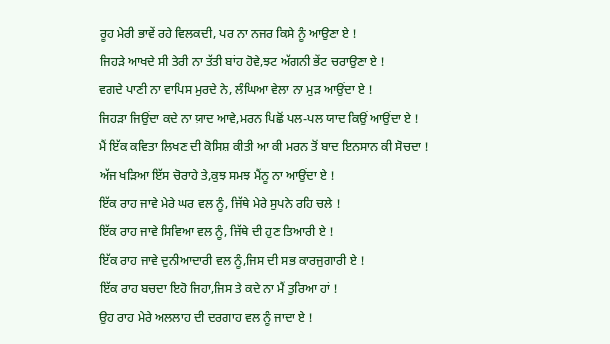ਰੂਹ ਮੇਰੀ ਭਾਵੇਂ ਰਹੇ ਵਿਲਕਦੀ, ਪਰ ਨਾ ਨਜਰ ਕਿਸੇ ਨੂੰ ਆਉਣਾ ਏ !
ਜਿਹੜੇ ਆਖਦੇ ਸੀ ਤੇਰੀ ਨਾ ਤੱਤੀ ਬਾਂਹ ਹੋਵੇ,ਝਟ ਅੱਗਨੀ ਭੇਂਟ ਚਰਾਉਣਾ ਏ !
ਵਗਦੇ ਪਾਣੀ ਨਾ ਵਾਪਿਸ ਮੁਰਦੇ ਨੇ, ਲੰਘਿਆ ਵੇਲਾ ਨਾ ਮੁੜ ਆਉਂਦਾ ਏ !
ਜਿਹੜਾ ਜਿਉਂਦਾ ਕਦੇ ਨਾ ਯ਼ਾਦ ਆਵੇ,ਮਰਨ ਪਿਛੋਂ ਪਲ-ਪਲ ਯਾਦ ਕਿਉਂ ਆਉਂਦਾ ਏ !
ਮੈਂ ਇੱਕ ਕਵਿਤਾ ਲਿਖਣ ਦੀ ਕੋਸਿਸ਼ ਕੀਤੀ ਆ ਕੀ ਮਰਨ ਤੋਂ ਬਾਦ ਇਨਸਾਨ ਕੀ ਸੋਚਦਾ !
ਅੱਜ ਖੜਿਆ ਇੱਸ ਚੋਰਾਹੇ ਤੇ,ਕੁਝ ਸਮਝ ਮੈਂਨੂ ਨਾ ਆਉਂਦਾ ਏ !
ਇੱਕ ਰਾਹ ਜਾਵੇ ਮੇਰੇ ਘਰ ਵਲ ਨੂੰ, ਜਿੱਥੇ ਮੇਰੇ ਸੁਪਨੇ ਰਹਿ ਚਲੇ !
ਇੱਕ ਰਾਹ ਜਾਵੇ ਸਿਵਿਆ ਵਲ ਨੂੰ, ਜਿੱਥੇ ਦੀ ਹੁਣ ਤਿਆਰੀ ਏ !
ਇੱਕ ਰਾਹ ਜਾਵੇ ਦੁਨੀਆਦਾਰੀ ਵਲ ਨੂੰ,ਜਿਸ ਦੀ ਸਭ ਕਾਰਜੁਗਾਰੀ ਏ !
ਇੱਕ ਰਾਹ ਬਚਦਾ ਇਹੋ ਜਿਹਾ,ਜਿਸ ਤੇ ਕਦੇ ਨਾ ਮੈਂ ਤੁਰਿਆ ਹਾਂ !
ਉਹ ਰਾਹ ਮੇਰੇ ਅਲਲਾਹ ਦੀ ਦਰਗਾਹ ਵਲ ਨੂੰ ਜਾਦਾ ਏ !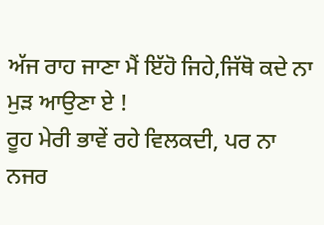ਅੱਜ ਰਾਹ ਜਾਣਾ ਮੈਂ ਇੱਹੋ ਜਿਹੇ,ਜਿੱਥੋ ਕਦੇ ਨਾ ਮੁੜ ਆਉਣਾ ਏ !
ਰੂਹ ਮੇਰੀ ਭਾਵੇਂ ਰਹੇ ਵਿਲਕਦੀ, ਪਰ ਨਾ ਨਜਰ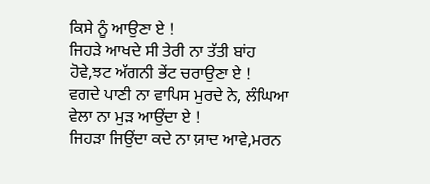ਕਿਸੇ ਨੂੰ ਆਉਣਾ ਏ !
ਜਿਹੜੇ ਆਖਦੇ ਸੀ ਤੇਰੀ ਨਾ ਤੱਤੀ ਬਾਂਹ ਹੋਵੇ,ਝਟ ਅੱਗਨੀ ਭੇਂਟ ਚਰਾਉਣਾ ਏ !
ਵਗਦੇ ਪਾਣੀ ਨਾ ਵਾਪਿਸ ਮੁਰਦੇ ਨੇ, ਲੰਘਿਆ ਵੇਲਾ ਨਾ ਮੁੜ ਆਉਂਦਾ ਏ !
ਜਿਹੜਾ ਜਿਉਂਦਾ ਕਦੇ ਨਾ ਯ਼ਾਦ ਆਵੇ,ਮਰਨ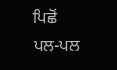ਪਿਛੋਂ ਪਲ-ਪਲ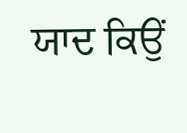ਯਾਦ ਕਿਉਂ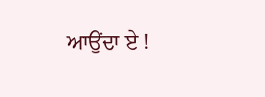ਆਉਂਦਾ ਏ !